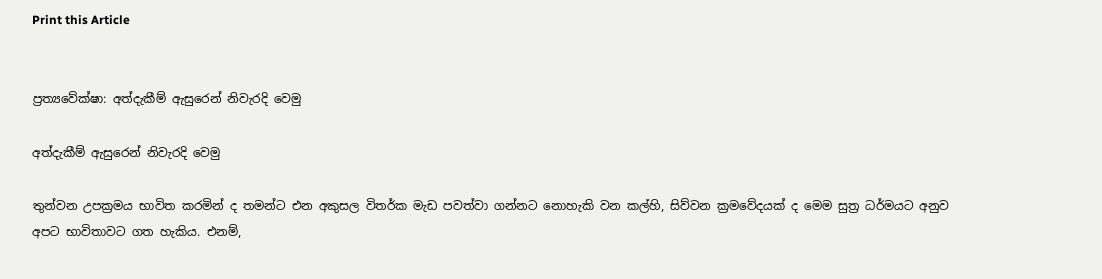Print this Article


ප්‍රත්‍යවේක්ෂා: අත්දැකීම් ඇසුරෙන් නිවැරදි වෙමු

අත්දැකීම් ඇසුරෙන් නිවැරදි වෙමු

තුන්වන උපක්‍රමය භාවිත කරමින් ද තමන්ට එන අකුසල විතර්ක මැඩ පවත්වා ගන්නට නොහැකි වන කල්හි, සිව්වන ක්‍රමවේදයක් ද මෙම සුත්‍ර ධර්මයට අනුව අපට භාවිතාවට ගත හැකිය. එනම්,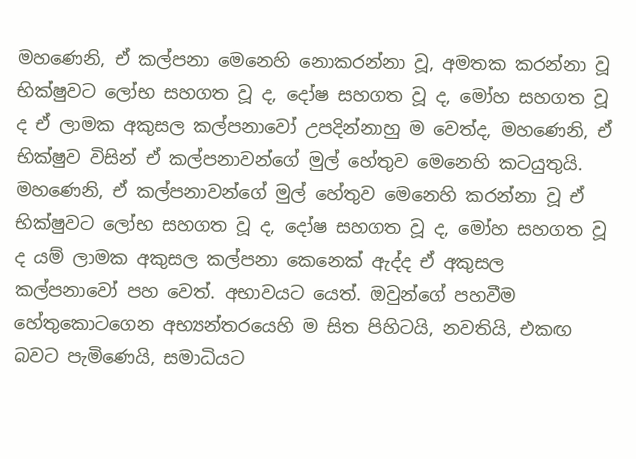මහණෙනි, ඒ කල්පනා මෙනෙහි නොකරන්නා වූ, අමතක කරන්නා වූ භික්ෂුවට ලෝභ සහගත වූ ද, දෝෂ සහගත වූ ද, මෝහ සහගත වූ ද ඒ ලාමක අකුසල කල්පනාවෝ උපදින්නාහු ම වෙත්ද, මහණෙනි, ඒ භික්ෂුව විසින් ඒ කල්පනාවන්ගේ මුල් හේතුව මෙනෙහි කටයුතුයි. මහණෙනි, ඒ කල්පනාවන්ගේ මුල් හේතුව මෙනෙහි කරන්නා වූ ඒ භික්ෂුවට ලෝභ සහගත වූ ද, දෝෂ සහගත වූ ද, මෝහ සහගත වූ ද යම් ලාමක අකුසල කල්පනා කෙනෙක් ඇද්ද ඒ අකුසල කල්පනාවෝ පහ වෙත්. අභාවයට යෙත්. ඔවුන්ගේ පහවීම හේතුකොටගෙන අභ්‍යන්තරයෙහි ම සිත පිහිටයි, නවතියි, එකඟ බවට පැමිණෙයි, සමාධියට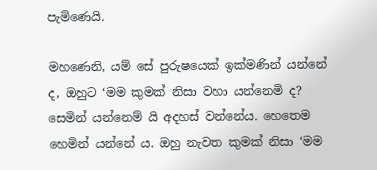පැමිණෙයි.

මහණෙනි, යම් සේ පුරුෂයෙක් ඉක්මණින් යන්නේ ද, ඔහුට ‘මම කුමක් නිසා වහා යන්නෙමි ද? සෙමින් යන්නෙම් යි අදහස් වන්නේය. හෙතෙම හෙමින් යන්නේ ය. ඔහු නැවත කුමක් නිසා ‘මම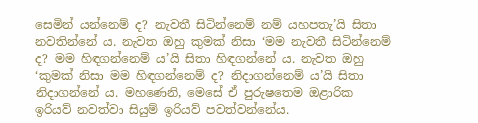සෙමින් යන්නෙම් ද? නැවතී සිටින්නෙම් නම් යහපතැ’යි සිතා නවතින්නේ ය. නැවත ඔහු කුමක් නිසා ‘මම නැවතී සිටින්නෙම් ද? මම හිඳගන්නෙම් ය’යි සිතා හිඳගන්නේ ය. නැවත ඔහු ‘කුමක් නිසා මම හිඳගන්නෙම් ද? නිදාගන්නෙම් ය’යි සිතා නිදාගන්නේ ය. මහණෙනි, මෙසේ ඒ පුරුෂතෙම ඔළාරික ඉරියව් නවත්වා සියුම් ඉරියව් පවත්වන්නේය.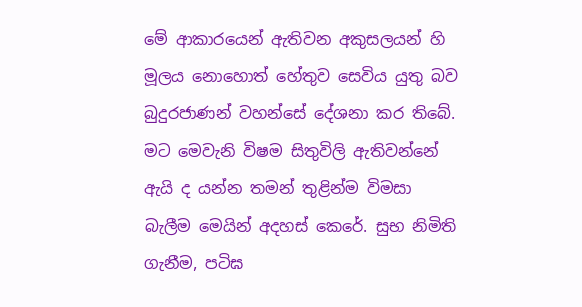මේ ආකාරයෙන් ඇතිවන අකුසලයන් හි මූලය නොහොත් හේතුව සෙවිය යුතු බව බුදුරජාණන් වහන්සේ දේශනා කර තිබේ. මට මෙවැනි විෂම සිතුවිලි ඇතිවන්නේ ඇයි ද යන්න තමන් තුළින්ම විමසා බැලීම මෙයින් අදහස් කෙරේ. සුභ නිමිති ගැනීම, පටිඝ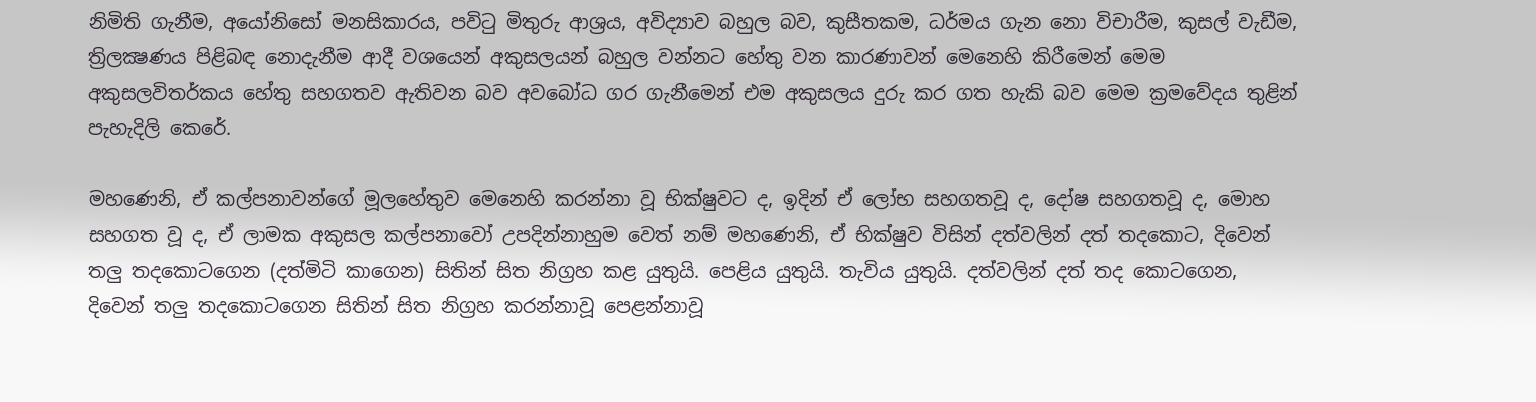නිමිති ගැනීම, අයෝනිසෝ මනසිකාරය, පවිටු මිතුරු ආශ්‍රය, අවිද්‍යාව බහුල බව, කුසීතකම, ධර්මය ගැන නො විචාරීම, කුසල් වැඩීම, ත්‍රිලක්‍ෂණය පිළිබඳ නොදැනීම ආදී වශයෙන් අකුසලයන් බහුල වන්නට හේතු වන කාරණාවන් මෙනෙහි කිරීමෙන් මෙම අකුසලවිතර්කය හේතු සහගතව ඇතිවන බව අවබෝධ ගර ගැනීමෙන් එම අකුසලය දුරු කර ගත හැකි බව මෙම ක්‍රමවේදය තුළින් පැහැදිලි කෙරේ.

මහණෙනි, ඒ කල්පනාවන්ගේ මූලහේතුව මෙනෙහි කරන්නා වූ භික්ෂුවට ද, ඉදින් ඒ ලෝභ සහගතවූ ද, දෝෂ සහගතවූ ද, මොහ සහගත වූ ද, ඒ ලාමක අකුසල කල්පනාවෝ උපදින්නාහුම වෙත් නම් මහණෙනි, ඒ භික්ෂුව විසින් දත්වලින් දත් තදකොට, දිවෙන් තලු තදකොටගෙන (දත්මිටි කාගෙන) සිතින් සිත නිග්‍රහ කළ යුතුයි. පෙළිය යුතුයි. තැවිය යුතුයි. දත්වලින් දත් තද කොටගෙන, දිවෙන් තලු තදකොටගෙන සිතින් සිත නිග්‍රහ කරන්නාවූ පෙළන්නාවූ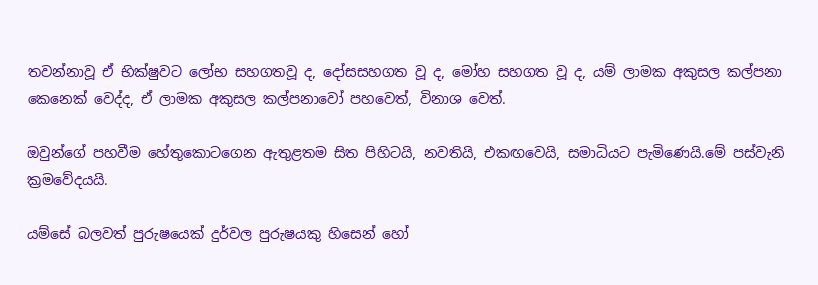තවන්නාවූ ඒ භික්ෂුවට ලෝභ සහගතවූ ද, දෝසසහගත වූ ද, මෝහ සහගත වූ ද, යම් ලාමක අකුසල කල්පනා කෙනෙක් වෙද්ද, ඒ ලාමක අකුසල කල්පනාවෝ පහවෙත්, විනාශ වෙත්.

ඔවුන්ගේ පහවීම හේතුකොටගෙන ඇතුළතම සිත පිහිටයි, නවතියි, එකඟවෙයි, සමාධියට පැමිණෙයි.මේ පස්වැනි ක්‍රමවේදයයි.

යම්සේ බලවත් පුරුෂයෙක් දුර්වල පුරුෂයකු හිසෙන් හෝ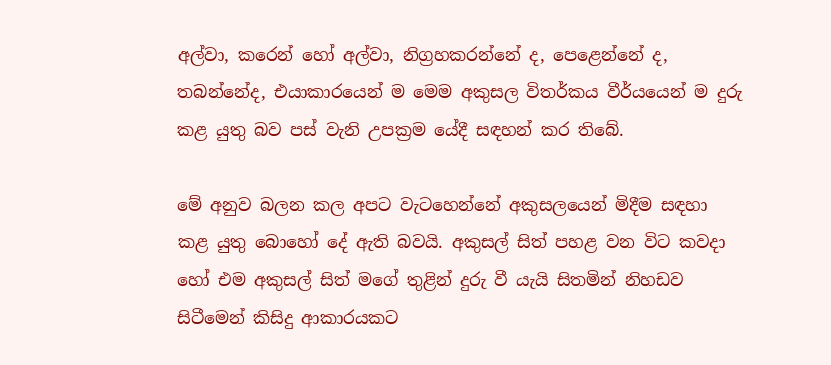අල්වා, කරෙන් හෝ අල්වා, නිග්‍රහකරන්නේ ද, පෙළෙන්නේ ද, තබන්නේද, එයාකාරයෙන් ම මෙම අකුසල විතර්කය වීර්යයෙන් ම දුරු කළ යුතු බව පස් වැනි උපක්‍රම යේදී සඳහන් කර තිබේ.

මේ අනුව බලන කල අපට වැටහෙන්නේ අකුසලයෙන් මිදීම සඳහා කළ යුතු බොහෝ දේ ඇති බවයි. අකුසල් සිත් පහළ වන විට කවදා හෝ එම අකුසල් සිත් මගේ තුළින් දුරු වී යැයි සිතමින් නිහඩව සිටීමෙන් කිසිදු ආකාරයකට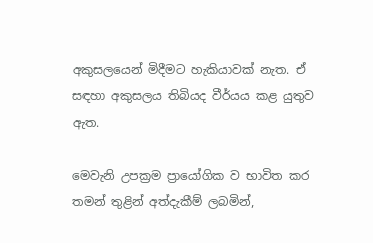අකුසලයෙන් මිදීමට හැකියාවක් නැත. ඒ සඳහා අකුසලය තිබියද වීර්යය කළ යුතුව ඇත.

මෙවැනි උපක්‍රම ප්‍රායෝගික ව භාවිත කර තමන් තුළින් අත්දැකීම් ලබමින්,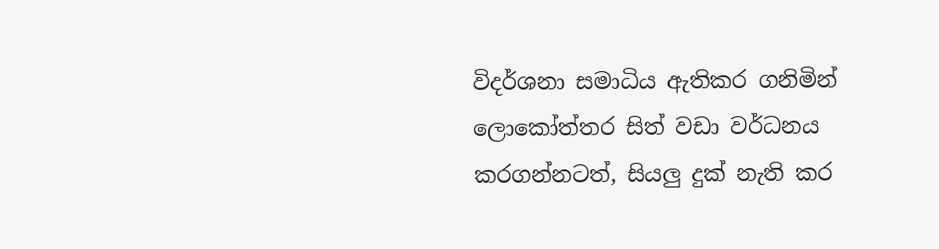විදර්ශනා සමාධිය ඇතිකර ගනිමින් ලොකෝත්තර සිත් වඩා වර්ධනය කරගන්නටත්, සියලු දුක් නැති කර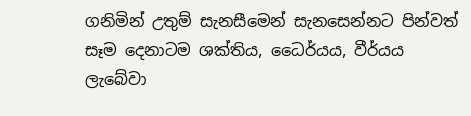ගනිමින් උතුම් සැනසීමෙන් සැනසෙන්නට පින්වත් සෑම දෙනාටම ශක්තිය, ධෛර්යය, වීර්යය ලැබේවා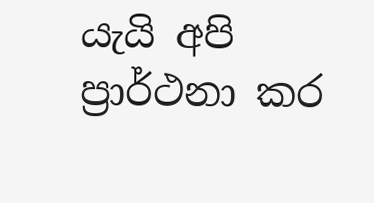යැයි අපි ප්‍රාර්ථනා කර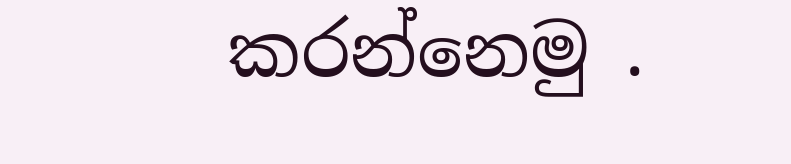කරන්නෙමු .